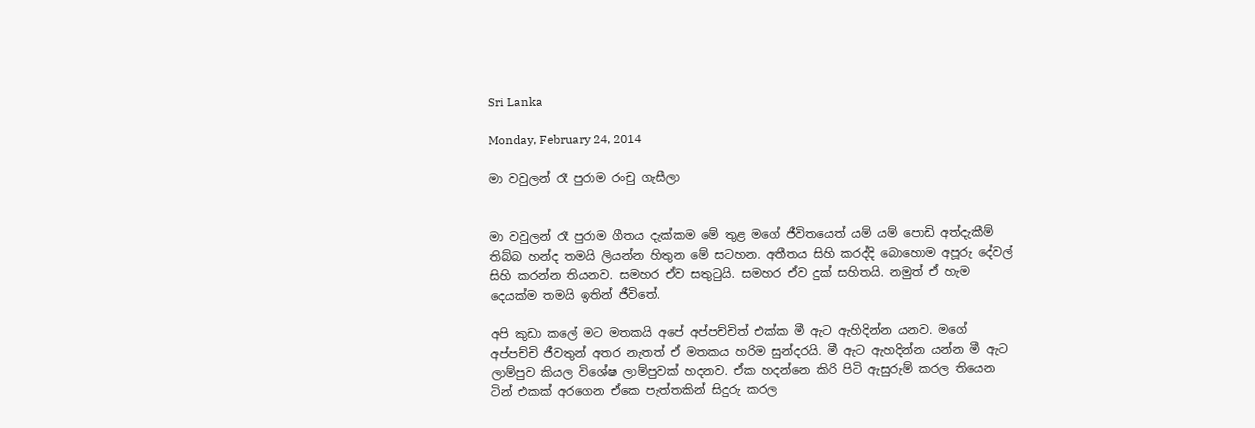Sri Lanka

Monday, February 24, 2014

මා වවුලන් රෑ පුරාම රංචු ගැසීලා


මා වවුලන් රෑ පුරාම ගීතය දැක්කම මේ තුළ මගේ ජීවිතයෙත් යම් යම් පොඩි අත්දැකීම් තිබ්බ හන්ද තමයි ලියන්න හිතුන මේ සටහන. අතීතය සිහි කරද්දි බොහොම අපූරු දේවල් සිහි කරන්න තියනව. සමහර ඒව සතුටුයි. සමහර ඒව දුක් සහිතයි. නමුත් ඒ හැම දෙයක්ම තමයි ඉතින් ජීවිතේ.

අපි කුඩා කලේ මට මතකයි අපේ අප්පච්චිත් එක්ක මී ඇට ඇහිදින්න යනව. මගේ අප්පච්චි ජීවතුන් අතර නැතත් ඒ මතකය හරිම සුන්දරයි. මී ඇට ඇහදින්න යන්න මී ඇට ලාම්පුව කියල විශේෂ ලාම්පුවක් හදනව. ඒක හදන්නෙ කිරි පිටි ඇසුරුම් කරල තියෙන ටින් එකක් අරගෙන ඒකෙ පැත්තකින් සිදුරු කරල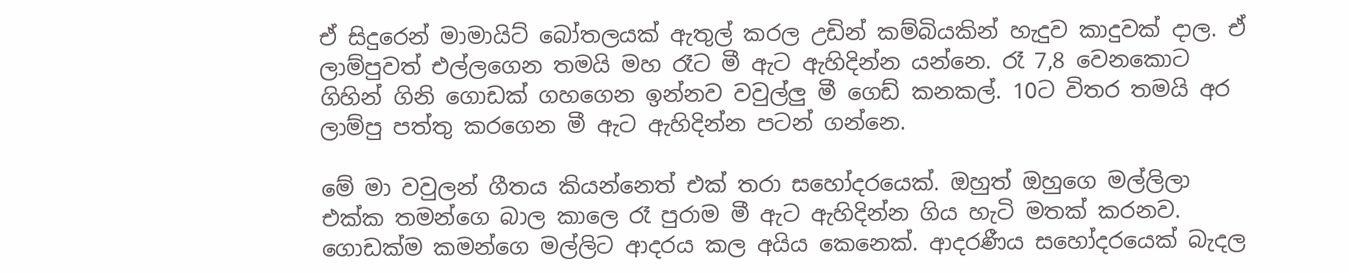ඒ සිදුරෙන් මාමායිට් බෝතලයක් ඇතුල් කරල උඩින් කම්බියකින් හැදුව කාදුවක් දාල. ඒ ලාම්පුවත් එල්ලගෙන තමයි මහ රෑට මී ඇට ඇහිදින්න යන්නෙ. රෑ 7,8 වෙනකොට ගිහින් ගිනි ගොඩක් ගහගෙන ඉන්නව වවුල්ලු මී ගෙඩ් කනකල්. 10ට විතර තමයි අර ලාම්පු පත්තු කරගෙන මී ඇට ඇහිදින්න පටන් ගන්නෙ.

මේ මා වවුලන් ගීතය කියන්නෙත් එක් තරා සහෝදරයෙක්. ඔහුත් ඔහුගෙ මල්ලිලා එක්ක තමන්ගෙ බාල කාලෙ රෑ පුරාම මී ඇට ඇහිදින්න ගිය හැටි මතක් කරනව. ගොඩක්ම කමන්ගෙ මල්ලිට ආදරය කල අයිය කෙනෙක්. ආදරණීය සහෝදරයෙක් බැදල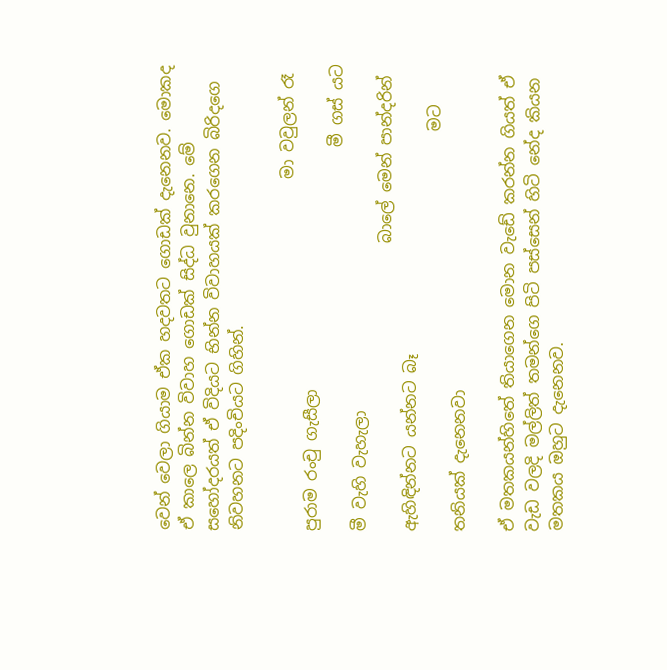වෙන් වෙලා ගියාම ඒක හදවතට ගොඩක් දැනෙනව. මොකද ඒ කාලෙ බින්න විවාහ ගොඩක් සිද්ධ වුනානෙ. මේ සහෝදරයත් ඒ විදියට භින්න විවාහයක් කරගෙන බිරිදගෙ නිවහනට පදිංචියට ගිහින්.

                                            මා වවුලන් රෑ පුරාම රංචු ගැසීලා
                                                මී ගස් යට මී වැහි වැහැලා
                                    බාලේ මෙන් පාන්දරින් ඇහිඳින්නට යන්නට බෑ
                                                  මට තනියක් දැනෙනවා

ඒ මතකයන්හිතේ තියාගෙන මොන වැඩේ කරන්න ගියත් ඒ වැඩ වලදි මල්ලිත් තමන්ගෙ පිටි පස්සෙන් හිටි නේද කියන මතකය ඔහුට දැනෙනව.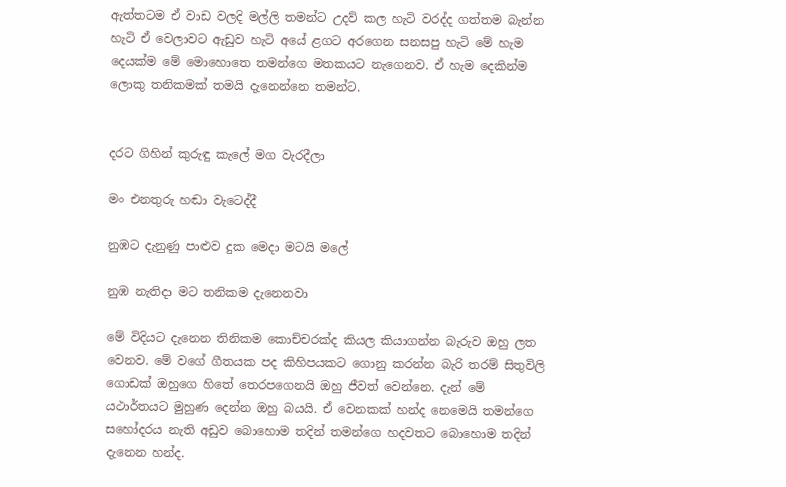ඇත්තටම ඒ වාඩ වලදි මල්ලි තමන්ට උදව් කල හැටි වරද්ද ගත්තම බැන්න හැටි ඒ වෙලාවට ඇඩුව හැටි අයේ ළගට අරගෙන සනසපු හැටි මේ හැම දෙයක්ම මේ මොහොතෙ තමන්ගෙ මතකයට නැගෙනව. ඒ හැම දෙකින්ම ලොකු තනිකමක් තමයි දැනෙන්නෙ තමන්ට.


දරට ගිහින් කුරුඳු කැලේ මග වැරදීලා

මං එනතුරු හඬා වැටෙද්දී

නුඹට දැනුණු පාළුව දුක මෙදා මටයි මලේ

නුඹ නැතිදා මට තනිකම දැනෙනවා

මේ විදියට දැනෙන තිනිකම කොච්චරක්ද කියල කියාගන්න බැරුව ඔහු ලත වෙනව. මේ වගේ ගීතයක පද කිහිපයකට ගොනු කරන්න බැරි තරම් සිතුවිලි ගොඩක් ඔහුගෙ හිතේ තෙරපගෙනයි ඔහු ජීවත් වෙන්නෙ. දැන් මේ යථාර්තයට මුහුණ දෙන්න ඔහු බයයි. ඒ වෙනකක් හන්ද නෙමෙයි තමන්ගෙ සහෝදරය නැති අඩුව බොහොම තදින් තමන්ගෙ හදවතට බොහොම තදින් දැනෙන හන්ද.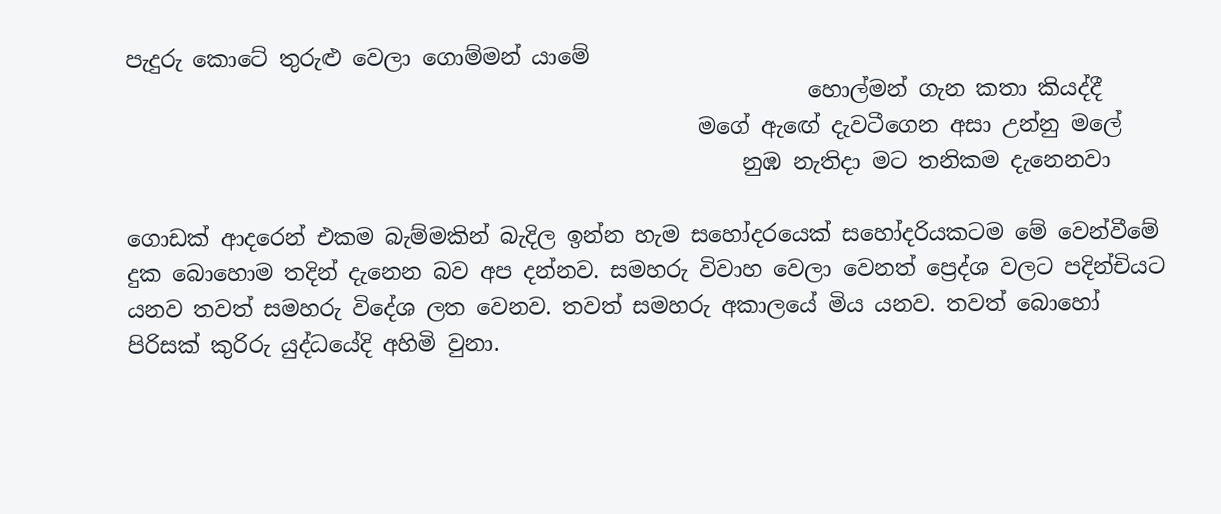පැදුරු කොටේ තුරුළු වෙලා ගොම්මන් යාමේ
                                                              හොල්මන් ගැන කතා කියද්දී
                                                    මගේ ඇඟේ දැවටීගෙන අසා උන්නු මලේ
                                                        නුඹ නැතිදා මට තනිකම දැනෙනවා

ගොඩක් ආදරෙන් එකම බැම්මකින් බැදිල ඉන්න හැම සහෝදරයෙක් සහෝදරියකටම මේ වෙන්වීමේ දුක බොහොම තදින් දැනෙන බව අප දන්නව. සමහරු විවාහ වෙලා වෙනත් ප්‍රෙද්ශ වලට පදින්චියට යනව තවත් සමහරු විදේශ ලත වෙනව. තවත් සමහරු අකාලයේ මිය යනව. තවත් බොහෝ පිරිසක් කුරිරු යුද්ධයේදි අහිමි වුනා.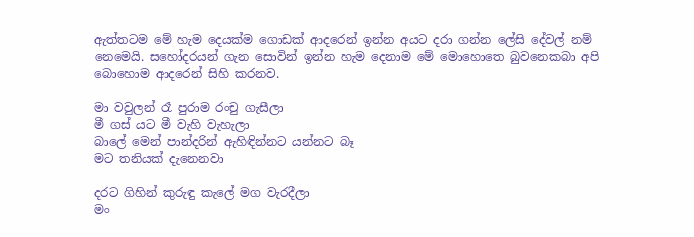ඇත්තටම මේ හැම දෙයක්ම ගොඩක් ආදරෙන් ඉන්න අයට දරා ගන්න ලේසි දේවල් නම් නෙමෙයි. සහෝදරයන් ගැන සොවින් ඉන්න හැම දෙනාම මේ මොහොතෙ බුවනෙකබා අපි බොහොම ආදරෙන් සිහි කරනව.

මා වවුලන් රෑ පුරාම රංචු ගැසීලා
මී ගස් යට මී වැහි වැහැලා
බාලේ මෙන් පාන්දරින් ඇහිඳින්නට යන්නට බෑ
මට තනියක් දැනෙනවා

දරට ගිහින් කුරුඳු කැලේ මග වැරදීලා
මං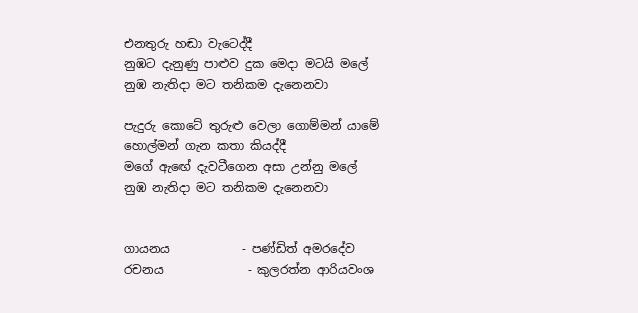එනතුරු හඬා වැටෙද්දී
නුඹට දැනුණු පාළුව දුක මෙදා මටයි මලේ
නුඹ නැතිදා මට තනිකම දැනෙනවා

පැදුරු කොටේ තුරුළු වෙලා ගොම්මන් යාමේ
හොල්මන් ගැන කතා කියද්දී
මගේ ඇඟේ දැවටීගෙන අසා උන්නු මලේ
නුඹ නැතිදා මට තනිකම දැනෙනවා


ගායනය            - පණ්ඩිත් අමරදේව
රචනය              - කුලරත්න ආරියවංශ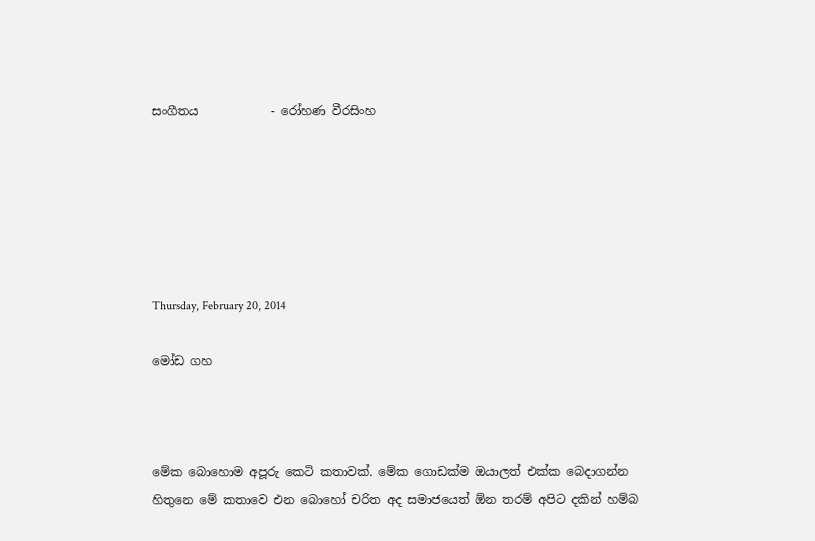සංගීතය            - රෝහණ වීරසිංහ






Thursday, February 20, 2014

මෝඩ ගහ



මේක බොහොම අපූරු කෙටි කතාවක්. මේක ගොඩක්ම ඔයාලත් එක්ක බෙදාගන්න හිතුනෙ මේ කතාවෙ එන බොහෝ චරිත අද සමාජයෙත් ඕන තරම් අපිට දකින් හම්බ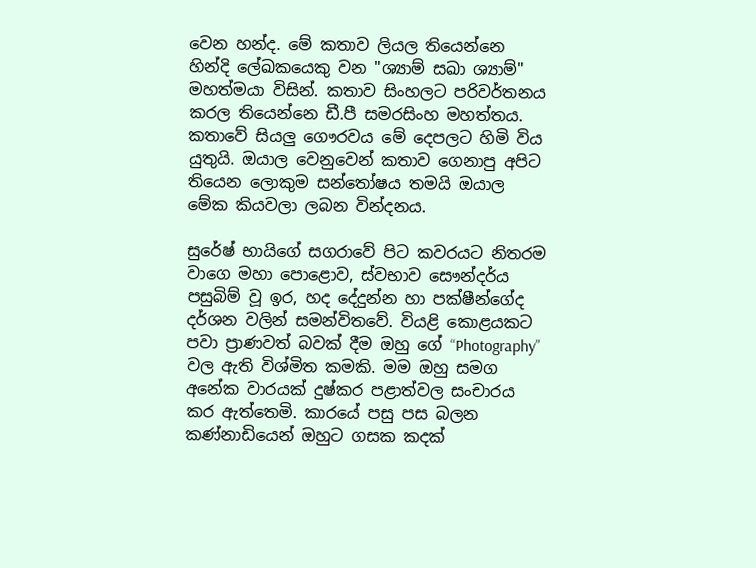වෙන හන්ද. මේ කතාව ලියල තියෙන්නෙ හින්දි ලේඛකයෙකු වන "ශ්‍යාම් සඛා ශ්‍යාම්" මහත්මයා විසින්. කතාව සිංහලට පරිවර්තනය කරල තියෙන්නෙ ඩී.පී සමරසිංහ මහත්තය. කතාවේ සියලු ගෞරවය මේ දෙපලට හිමි විය යුතුයි. ඔයාල වෙනුවෙන් කතාව ගෙනාපු අපිට තියෙන ලොකුම සන්තෝෂය තමයි ඔයාල මේක කියවලා ලබන වින්දනය.

සුරේෂ් භායිගේ සගරාවේ පිට කවරයට නිතරම වාගෙ මහා පොළොව, ස්වභාව සෞන්දර්ය පසුබිම් වූ ඉර, හද දේදුන්න හා පක්ෂීන්ගේද දර්ශන වලින් සමන්විතවේ. වියළි කොළයකට පවා ප්‍රාණවත් බවක් දීම ඔහු ගේ “Photography” වල ඇති විශ්මිත කමකි. මම ඔහු සමග අනේක වාරයක් දුෂ්කර පළාත්වල සංචාරය කර ඇත්තෙමි. කාරයේ පසු පස බලන කණ්නාඩියෙන් ඔහුට ගසක කදක්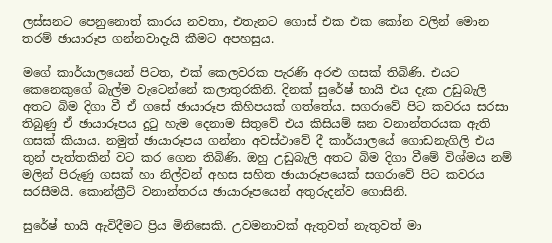ලස්සනට පෙනුනොත් කාරය නවතා, එතැනට ගොස් එක එක කෝන වලින් මොන තරම් ඡායාරූප ගන්නවාදැයි කීමට අපහසුය.

මගේ කාර්යාලයෙන් පිටත, එක් කෙලවරක පැරණි අරළු ගසක් තිබිණි. එයට කෙනෙකුගේ බැල්ම වැටෙන්නේ කලාතුරකිනි. දිනක් සුරේෂ් භායි එය දැක උඩුබැලි අතට බිම දිගා වී ඒ ගසේ ඡායාරූප කිහිපයක් ගත්තේය. සගරාවේ පිට කවරය සරසා තිබුණු ඒ ඡායාරූපය දුටු හැම දෙනාම සිතුවේ එය කිසියම් ඝන වනාන්තරයක ඇති ගසක් කියාය. නමුත් ඡායාරූපය ගන්නා අවස්ථාවේ දී කාර්යාලයේ ගොඩනැගිලි එය තුන් පැත්තකින් වට කර ගෙන තිබිණි. ඔහු උඩුබැලි අතට බිම දිගා වීමේ විශ්මය නම් මලින් පිරුණු ගසක් හා නිල්වන් අහස සහිත ඡායාරූපයෙක් සගරාවේ පිට කවරය සරසීමයි. කොන්ක්‍රීට් වනාන්තරය ඡායාරූපයෙන් අතුරුදන්ව ගොසිනි.

සුරේෂ් භායි ඇවිදීමට ප්‍රිය මිනිසෙකි. උවමනාවක් ඇතුවත් නැතුවත් මා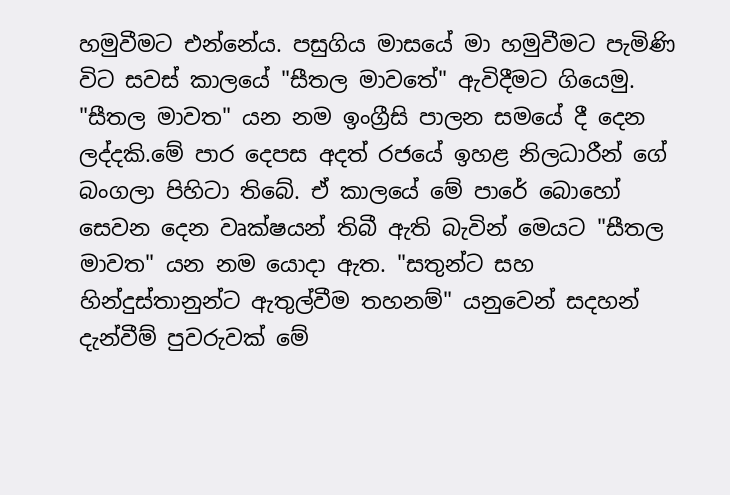හමුවීමට එන්නේය. පසුගිය මාසයේ මා හමුවීමට පැමිණි විට සවස් කාලයේ "සීතල මාවතේ" ඇවිදීමට ගියෙමු. "සීතල මාවත" යන නම ඉංග්‍රීසි පාලන සමයේ දී දෙන ලද්දකි.මේ පාර දෙපස අදත් රජයේ ඉහළ නිලධාරීන් ගේ බංගලා පිහිටා තිබේ. ඒ කාලයේ මේ පාරේ බොහෝ සෙවන දෙන වෘක්ෂයන් තිබී ඇති බැවින් මෙයට "සීතල මාවත" යන නම යොදා ඇත. "සතුන්ට සහ හින්දුස්තානුන්ට ඇතුල්වීම තහනම්" යනුවෙන් සදහන් දැන්වීම් පුවරුවක් මේ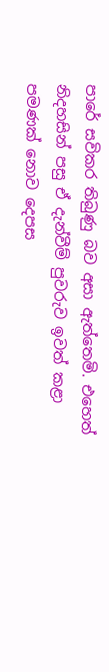පාරේ සවිකර තිබුණු බව අසා ඇත්තෙමි. එහෙත් නිදහසින් පසු ඒ දැන්වීම් පුවරුව ඉවත් කළා පමණක් නොව දෙපස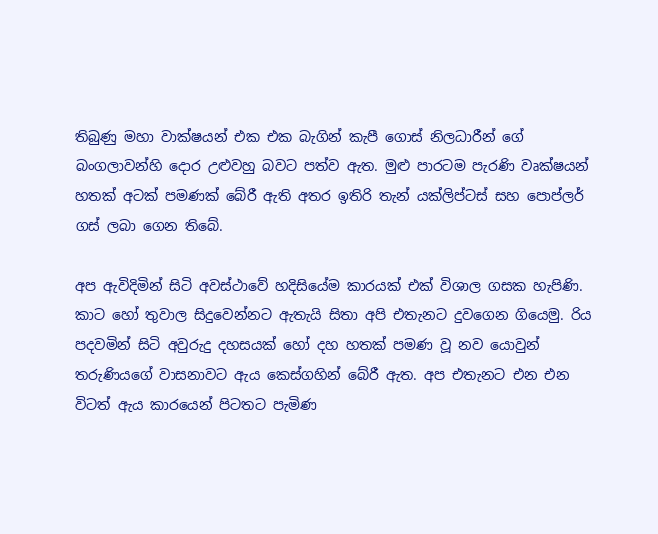තිබුණු මහා වාක්ෂයන් එක එක බැගින් කැපී ගොස් නිලධාරීන් ගේ බංගලාවන්හි දොර උළුවහු බවට පත්ව ඇත. මුළු පාරටම පැරණි වෘක්ෂයන් හතක් අටක් පමණක් බේරී ඇති අතර ඉතිරි තැන් යක්ලිප්ටස් සහ පොප්ලර් ගස් ලබා ගෙන තිබේ.

අප ඇවිදිමින් සිටි අවස්ථාවේ හදිසියේම කාරයක් එක් විශාල ගසක හැපිණි. කාට හෝ තුවාල සිදුවෙන්නට ඇතැයි සිතා අපි එතැනට දුවගෙන ගියෙමු. රිය පදවමින් සිටි අවුරුදු දහසයක් හෝ දහ හතක් පමණ වූ නව යොවුන් තරුණියගේ වාසනාවට ඇය කෙස්ගහින් බේරී ඇත. අප එතැනට එන එන විටත් ඇය කාරයෙන් පිටතට පැමිණ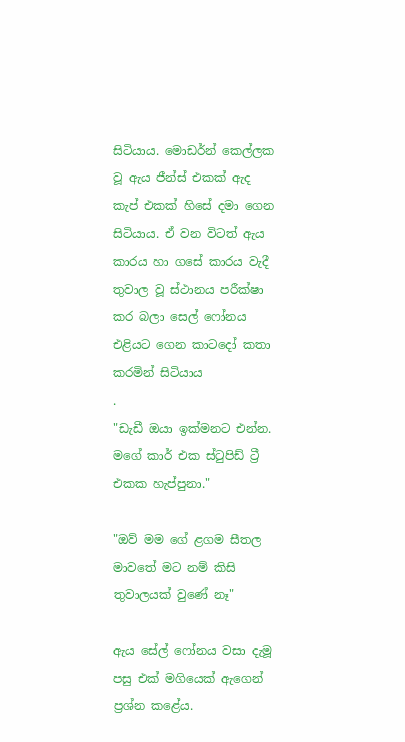සිටියාය. මොඩර්න් කෙල්ලක වූ ඇය ජීන්ස් එකක් ඇද කැප් එකක් හිසේ දමා ගෙන සිටියාය. ඒ වන විටත් ඇය කාරය හා ගසේ කාරය වැදී තුවාල වූ ස්ථානය පරීක්ෂා කර බලා සෙල් ෆෝනය එළියට ගෙන කාටදෝ කතා කරමින් සිටියාය
.
"ඩැඩී ඔයා ඉක්මනට එන්න. මගේ කාර් එක ස්ටුපිඩ් ට්‍රී එකක හැප්පුනා."

"ඔව් මම ගේ ළගම සීතල මාවතේ මට නම් කිසි තුවාලයක් වුණේ නෑ"

ඇය සේල් ෆෝනය වසා දැමූ පසු එක් මගියෙක් ඇගෙන් ප්‍රශ්න කළේය.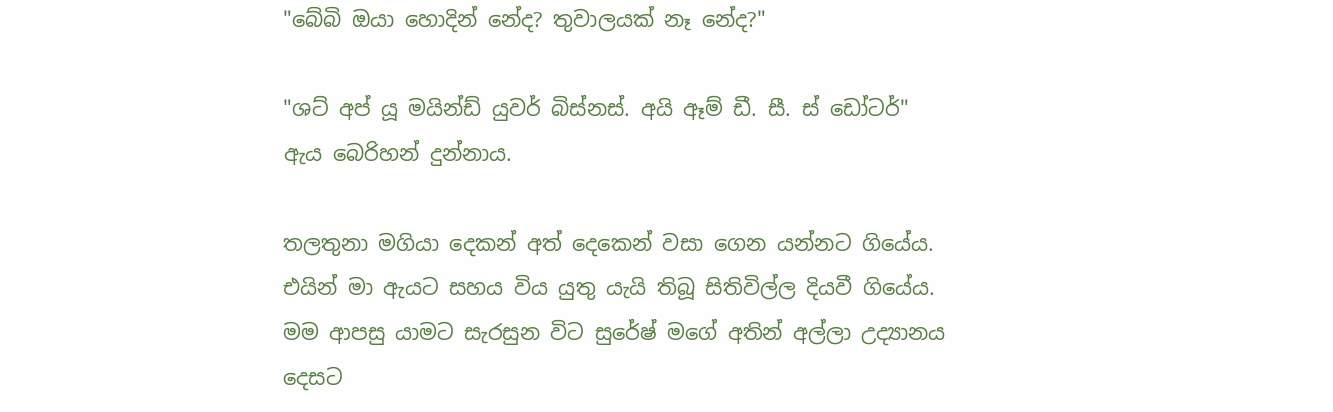"බේබි ඔයා හොදින් නේද? තුවාලයක් නෑ නේද?"

"ශට් අප් යූ මයින්ඩ් යුවර් බිස්නස්. අයි ඈම් ඩී. සී. ස් ඩෝටර්" ඇය බෙරිහන් දුන්නාය.

තලතුනා මගියා දෙකන් අත් දෙකෙන් වසා ගෙන යන්නට ගියේය. එයින් මා ඇයට සහය විය යුතු යැයි තිබූ සිතිවිල්ල දියවී ගියේය. මම ආපසු යාමට සැරසුන විට සුරේෂ් මගේ අතින් අල්ලා උද්‍යානය දෙසට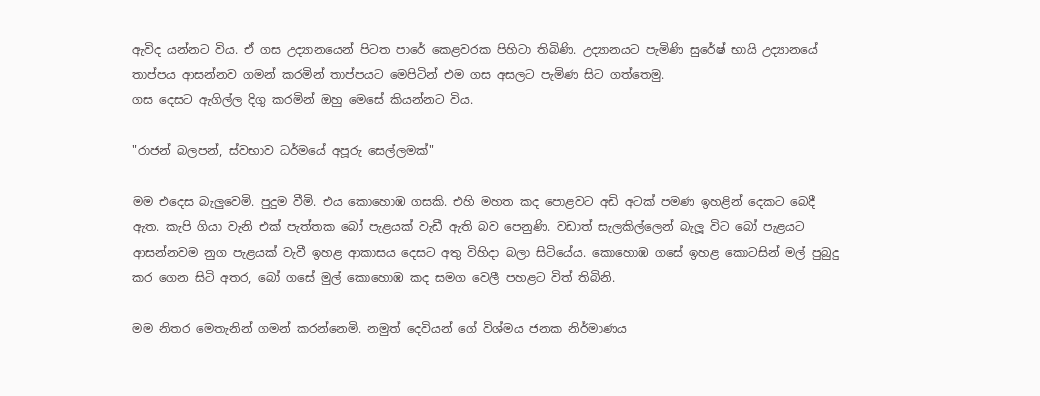ඇවිද යන්නට විය. ඒ ගස උද්‍යානයෙන් පිටත පාරේ කෙළවරක පිහිටා තිබිණි. උද්‍යානයට පැමිණි සුරේෂ් භායි උද්‍යානයේ තාප්පය ආසන්නව ගමන් කරමින් තාප්පයට මෙපිටින් එම ගස අසලට පැමිණ සිට ගත්තෙමු.
ගස දෙසට ඇගිල්ල දිගු කරමින් ඔහු මෙසේ කියන්නට විය.

"රාජන් බලපන්, ස්වභාව ධර්මයේ අපූරු සෙල්ලමක්"

මම එදෙස බැලුවෙමි. පුදුම වීමි. එය කොහොඹ ගසකි. එහි මහත කද පොළවට අඩි අටක් පමණ ඉහළින් දෙකට බෙදී ඇත. කැපි ගියා වැනි එක් පැත්තක බෝ පැළයක් වැඩී ඇති බව පෙනුණි. වඩාත් සැලකිල්ලෙන් බැලූ විට බෝ පැළයට ආසන්නවම නුග පැළයක් වැවී ඉහළ ආකාසය දෙසට අතු විහිදා බලා සිටියේය. කොහොඹ ගසේ ඉහළ කොටසින් මල් පුබුදු කර ගෙන සිටි අතර, බෝ ගසේ මුල් කොහොඹ කද සමග වෙලී පහළට විත් තිබිනි.

මම නිතර මෙතැනින් ගමන් කරන්නෙමි. නමුත් දෙවියන් ගේ විශ්මය ජනක නිර්මාණය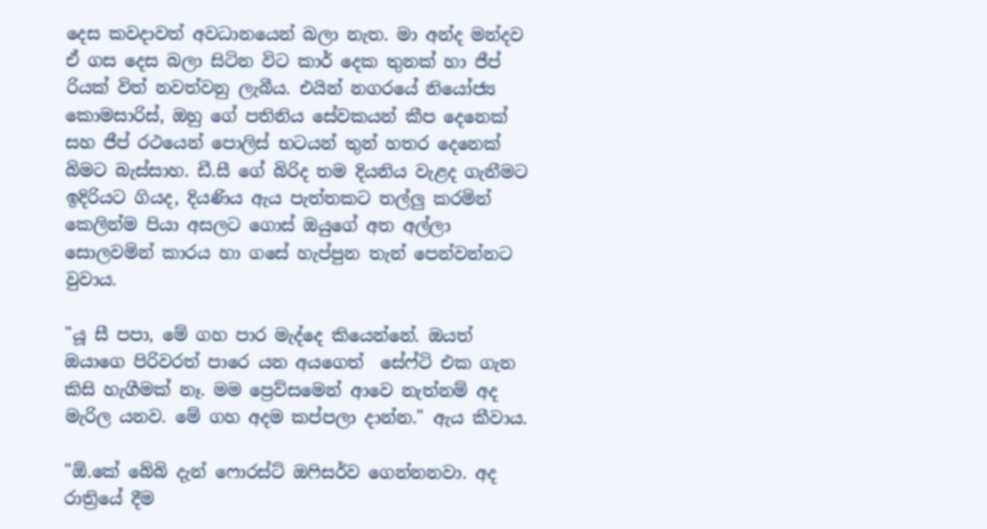දෙස කවදාවත් අවධානයෙන් බලා නැත. මා අන්ද මන්දව ඒ ගස දෙස බලා සිටින විට කාර් දෙක තුනක් හා ජීප් රියක් විත් නවත්වනු ලැබීය. එයින් නගරයේ නියෝජ්‍ය කොමසාරිස්, ඔහු ගේ පතිනිය සේවකයන් කීප දෙනෙක් සහ ජීප් රථයෙන් පොලිස් භටයන් තුන් හතර දෙනෙක් බිමට බැස්සාහ. ඩී.සී ගේ බිරිද තම දියනිය වැළද ගැනීමට ඉදිරියට ගියද, දියණිය ඇය පැත්තකට තල්ලු කරමින් කෙලින්ම පියා අසලට ගොස් ඔයුගේ අත අල්ලා සොලවමින් කාරය හා ගසේ හැප්පුන තැන් පෙන්වන්නට වුවාය.

"යූ සී පපා, මේ ගහ පාර මැද්දෙ කියෙන්නේ. ඔයත් ඔයාගෙ පිරිවරත් පාරෙ යන අයගෙත්  සේෆ්ටි එක ගැන කිසි හැගීමක් නෑ. මම ප්‍රෙව්සමෙන් ආවෙ නැත්නම් අද මැරිල යනව. මේ ගහ අදම කප්පලා දාන්න." ඇය කීවාය.

"ඕ.කේ බේබි දැන් ෆොරස්ට් ඔෆිසර්ව ගෙන්නනවා. අද රාත්‍රියේ දීම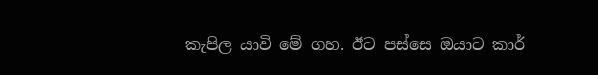කැපිල යාවි මේ ගහ. ඊට පස්සෙ ඔයාට කාර්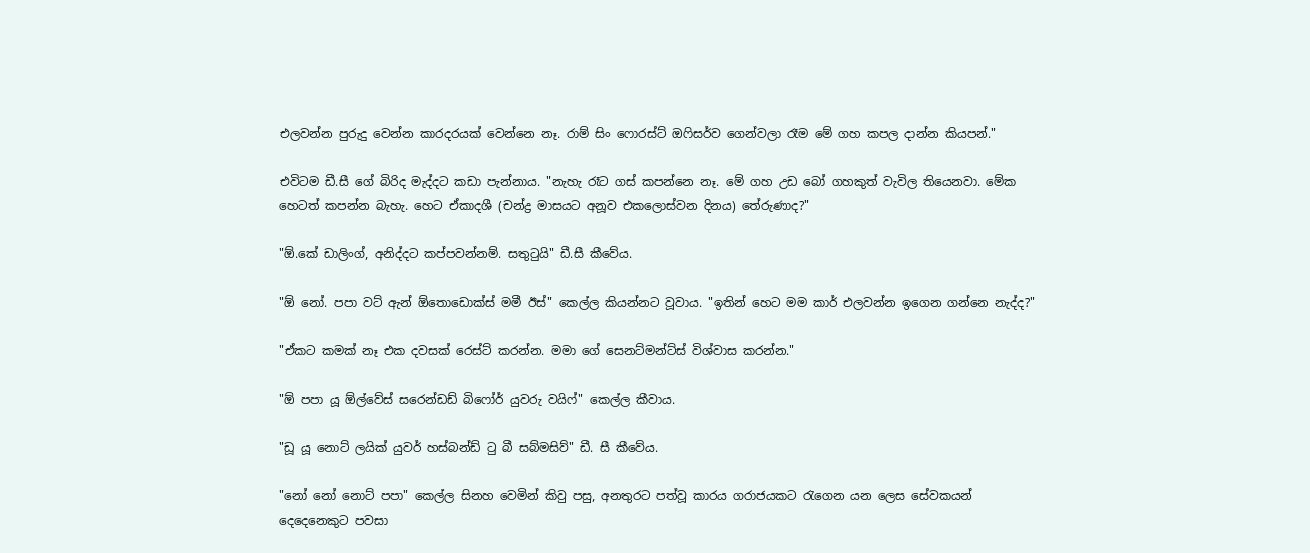එලවන්න පුරුදු වෙන්න කාරදරයක් වෙන්නෙ නෑ. රාම් සිං ෆොරස්ට් ඔෆිසර්ව ගෙන්වලා රෑම මේ ගහ කපල දාන්න කියපන්."

එවිටම ඩී.සී ගේ බිරිද මැද්දට කඩා පැන්නාය. "නැහැ රෑට ගස් කපන්නෙ නෑ. මේ ගහ උඩ බෝ ගහකුත් වැවිල තියෙනවා. මේක හෙටත් කපන්න බැහැ. හෙට ඒකාදශී (චන්ද්‍ර මාසයට අනූව එකලොස්වන දිනය) තේරුණාද?"

"ඕ.කේ ඩාලිංග්, අනිද්දට කප්පවන්නම්. සතුටුයි" ඩී.සී කීවේය.

"ඕ නෝ. පපා වට් ඇන් ඕතොඩොක්ස් මමී ඊස්" කෙල්ල කියන්නට වූවාය. "ඉතින් හෙට මම කාර් එලවන්න ඉගෙන ගන්නෙ නැද්ද?"

"ඒකට කමක් නෑ එක දවසක් රෙස්ට් කරන්න. මමා ගේ සෙනට්මන්ට්ස් විශ්වාස කරන්න."

"ඕ පපා යූ ඕල්වේස් සරෙන්ඩඩ් බිෆෝර් යුවරු වයිෆ්" කෙල්ල කීවාය.

"ඩූ යූ නොට් ලයික් යුවර් හස්බන්ඩ් ටු බී සබ්මසිව්" ඩී. සී කීවේය.

"නෝ නෝ නොට් පපා" කෙල්ල සිනහ වෙමින් කිවු පසු, අනතුරට පත්වූ කාරය ගරාජයකට රැගෙන යන ලෙස සේවකයන් දෙදෙනෙකුට පවසා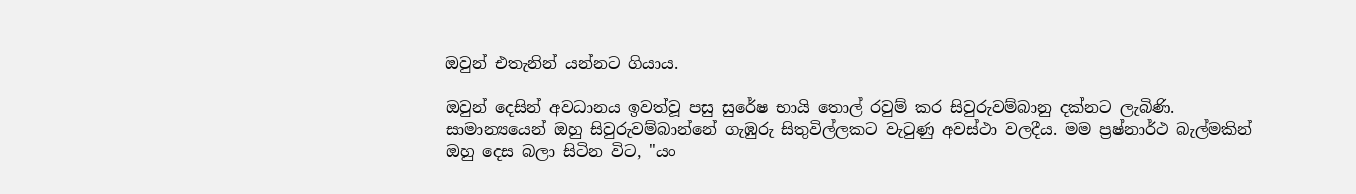ඔවුන් එතැනින් යන්නට ගියාය.

ඔවුන් දෙසින් අවධානය ඉවත්වූ පසු සුරේෂ භායි තොල් රවුම් කර සිවුරුවම්බානු දක්නට ලැබිණි. සාමාන්‍යයෙන් ඔහු සිවුරුවම්බාන්නේ ගැඹුරු සිතුවිල්ලකට වැටුණු අවස්ථා වලදීය. මම ප්‍රෂ්නාර්ථ බැල්මකින් ඔහු දෙස බලා සිටින විට, "යං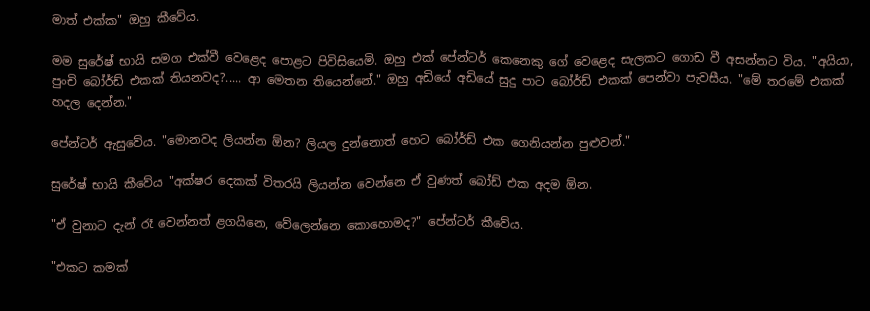මාත් එක්ක" ඔහු කීවේය.

මම සුරේෂ් භායි සමග එක්වී වෙළෙද පොළට පිවිසියෙමි. ඔහු එක් පේන්ටර් කෙනෙකු ගේ වෙළෙද සැලකට ගොඩ වී අසන්නට විය. "අයියා, පුංචි බෝර්ඩ් එකක් තියනවද?..... ආ මෙතන තියෙන්නේ." ඔහු අඩියේ අඩියේ සුදු පාට බෝර්ඩ් එකක් පෙන්වා පැවසීය. "මේ තරමේ එකක් හදල දෙන්න."

පේන්ටර් ඇසුවේය. "මොනවද ලියන්න ඕන? ලියල දුන්නොත් හෙට බෝර්ඩ් එක ගෙනියන්න පුළුවන්."

සුරේෂ් භායි කීවේය "අක්ෂර දෙකක් විතරයි ලියන්න වෙන්නෙ ඒ වුණත් බෝඩ් එක අදම ඕන.

"ඒ වුනාට දැන් රෑ වෙන්නත් ළගයිනෙ, වේලෙන්නෙ කොහොමද?" පේන්ටර් කීවේය.

"එකට කමක්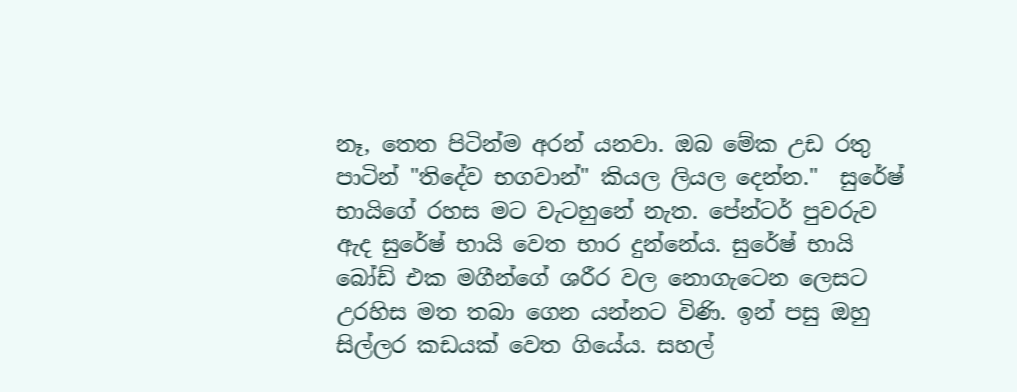නෑ, තෙත පිටින්ම අරන් යනවා. ඔබ මේක උඩ රතු පාටින් "තිදේව භගවාන්" කියල ලියල දෙන්න."  සුරේෂ් භායිගේ රහස මට වැටහුනේ නැත. පේන්ටර් පුවරුව ඇද සුරේෂ් භායි වෙත භාර දුන්නේය. සුරේෂ් භායි බෝඩ් එක මගීන්ගේ ශරීර වල නොගැටෙන ලෙසට උරහිස මත තබා ගෙන යන්නට විණි. ඉන් පසු ඔහු සිල්ලර කඩයක් වෙත ගියේය. සහල්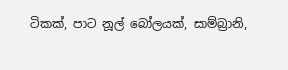ටිකක්, පාට නූල් බෝලයක්, සාම්බ්‍රානි,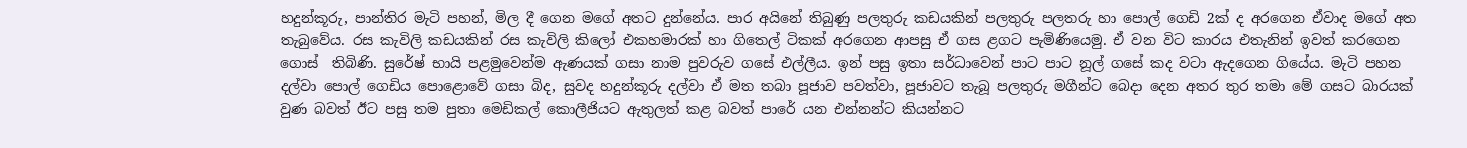හදුන්කූරු, පාන්තිර මැටි පහන්, මිල දී ගෙන මගේ අතට දුන්නේය. පාර අයිනේ තිබුණු පලතුරු කඩයකින් පලතුරු පලතරු හා පොල් ගෙඩි 2ක් ද අරගෙන ඒවාද මගේ අත තැබුවේය. රස කැවිලි කඩයකින් රස කැවිලි කිලෝ එකහමාරක් හා ගිතෙල් ටිකක් අරගෙන ආපසු ඒ ගස ළගට පැමිණියෙමු. ඒ වන විට කාරය එතැනින් ඉවත් කරගෙන ගොස්  තිබිණි. සුරේෂ් භායි පළමුවෙන්ම ඇණයක් ගසා නාම පුවරුව ගසේ එල්ලීය. ඉන් පසු ඉතා සර්ධාවෙන් පාට පාට නූල් ගසේ කද වටා ඇදගෙන ගියේය. මැටි පහන දල්වා පොල් ගෙඩිය පොළොවේ ගසා බිද, සුවද හදුන්කූරු දල්වා ඒ මත තබා පූජාව පවත්වා, පූජාවට තැබූ පලතුරු මගීන්ට බෙදා දෙන අතර තුර තමා මේ ගසට බාරයක් වුණ බවත් ඊට පසු තම පුතා මෙඩිකල් කොලීජියට ඇතුලත් කළ බවත් පාරේ යන එන්නන්ට කියන්නට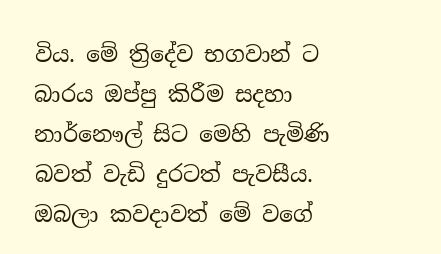විය. මේ ත්‍රිදේව භගවාන් ට බාරය ඔප්පු කිරීම සදහා නාර්නෞල් සිට මෙහි පැමිණි බවත් වැඩි දුරටත් පැවසීය. ඔබලා කවදාවත් මේ වගේ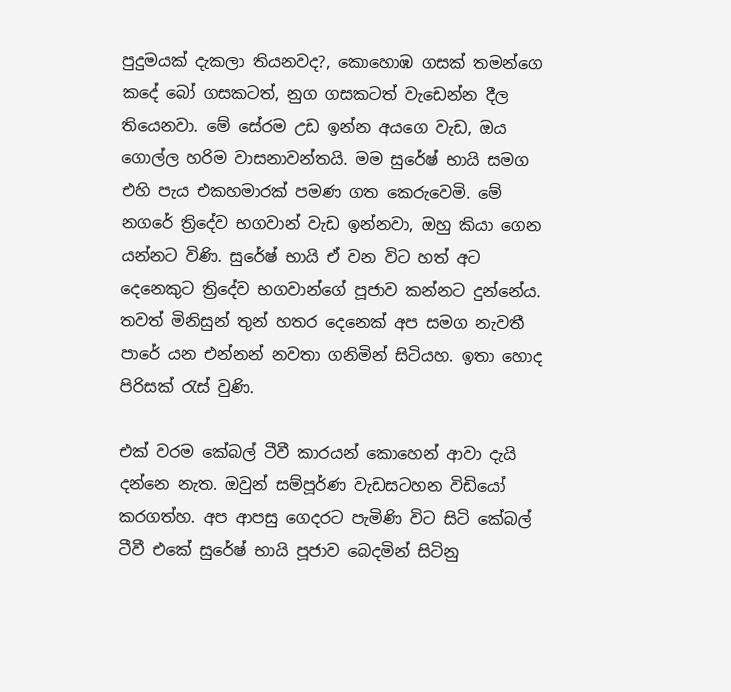පුදුමයක් දැකලා තියනවද?, කොහොඹ ගසක් තමන්ගෙ කදේ බෝ ගසකටත්, නුග ගසකටත් වැඩෙන්න දීල තියෙනවා. මේ සේරම උඩ ඉන්න අයගෙ වැඩ, ඔය ගොල්ල හරිම වාසනාවන්තයි. මම සුරේෂ් භායි සමග එහි පැය එකහමාරක් පමණ ගත කෙරුවෙමි. මේ නගරේ ත්‍රිදේව භගවාන් වැඩ ඉන්නවා, ඔහු කියා ගෙන යන්නට විණි. සුරේෂ් භායි ඒ වන විට හත් අට දෙනෙකුට ත්‍රිදේව භගවාන්ගේ පූජාව කන්නට දුන්නේය. තවත් මිනිසුන් තුන් හතර දෙනෙක් අප සමග නැවතී පාරේ යන එන්නන් නවතා ගනිමින් සිටියහ. ඉතා හොද පිරිසක් රැස් වුණි.

එක් වරම කේබල් ටීවී කාරයන් කොහෙන් ආවා දැයි දන්නෙ නැත. ඔවුන් සම්පූර්ණ වැඩසටහන විඩියෝ කරගත්හ. අප ආපසු ගෙදරට පැමිණි විට සිටි කේබල් ටීවී එකේ සුරේෂ් භායි පූජාව බෙදමින් සිටිනු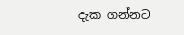දැක ගන්නට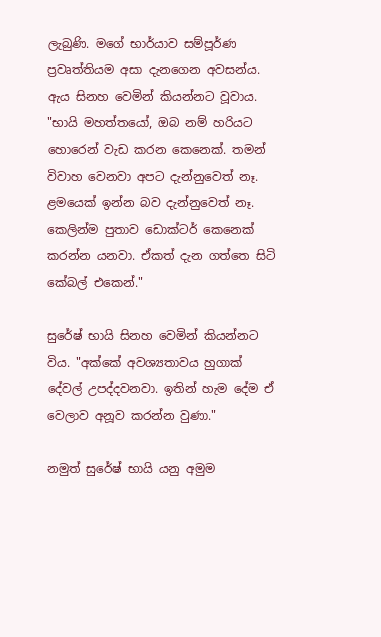ලැබුණි. මගේ භාර්යාව සම්පූර්ණ ප්‍රවෘත්තියම අසා දැනගෙන අවසන්ය. ඇය සිනහ වෙමින් කියන්නට වූවාය. "භායි මහත්තයෝ, ඔබ නම් හරියට හොරෙන් වැඩ කරන කෙනෙක්. තමන් විවාහ වෙනවා අපට දැන්නුවෙත් නෑ. ළමයෙක් ඉන්න බව දැන්නුවෙත් නෑ. කෙලින්ම පුතාව ඩොක්ටර් කෙනෙක් කරන්න යනවා. ඒකත් දැන ගත්තෙ සිටි කේබල් එකෙන්."

සුරේෂ් භායි සිනහ වෙමින් කියන්නට විය. "අක්කේ අවශ්‍යතාවය හුගාක් දේවල් උපද්දවනවා. ඉතින් හැම දේම ඒ වෙලාව අනූව කරන්න වුණා."

නමුත් සුරේෂ් භායි යනු අමුම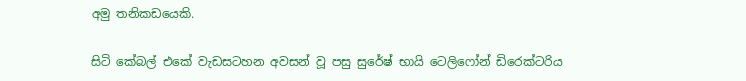අමු තනිකඩයෙකි.

සිටි කේබල් එකේ වැඩසටහන අවසන් වූ පසු සුරේෂ් භායි ටෙලිෆෝන් ඩිරෙක්ටරිය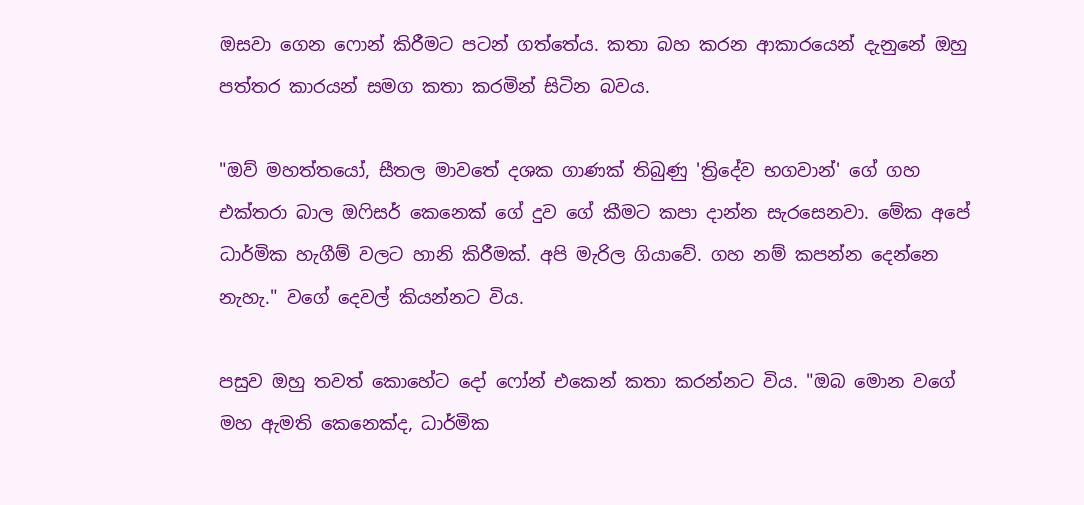ඔසවා ගෙන ෆොන් කිරීමට පටන් ගත්තේය. කතා බහ කරන ආකාරයෙන් දැනුනේ ඔහු පත්තර කාරයන් සමග කතා කරමින් සිටින බවය.

"ඔව් මහත්තයෝ, සීතල මාවතේ දශක ගාණක් තිබුණු 'ත්‍රිදේව භගවාන්' ගේ ගහ එක්තරා බාල ඔෆිසර් කෙනෙක් ගේ දුව ගේ කීමට කපා දාන්න සැරසෙනවා. මේක අපේ ධාර්මික හැගීම් වලට හානි කිරීමක්. අපි මැරිල ගියාවේ. ගහ නම් කපන්න දෙන්නෙ නැහැ." වගේ දෙවල් කියන්නට විය.

පසුව ඔහු තවත් කොහේට දෝ ෆෝන් එකෙන් කතා කරන්නට විය. "ඔබ මොන වගේ මහ ඇමති කෙනෙක්ද, ධාර්මික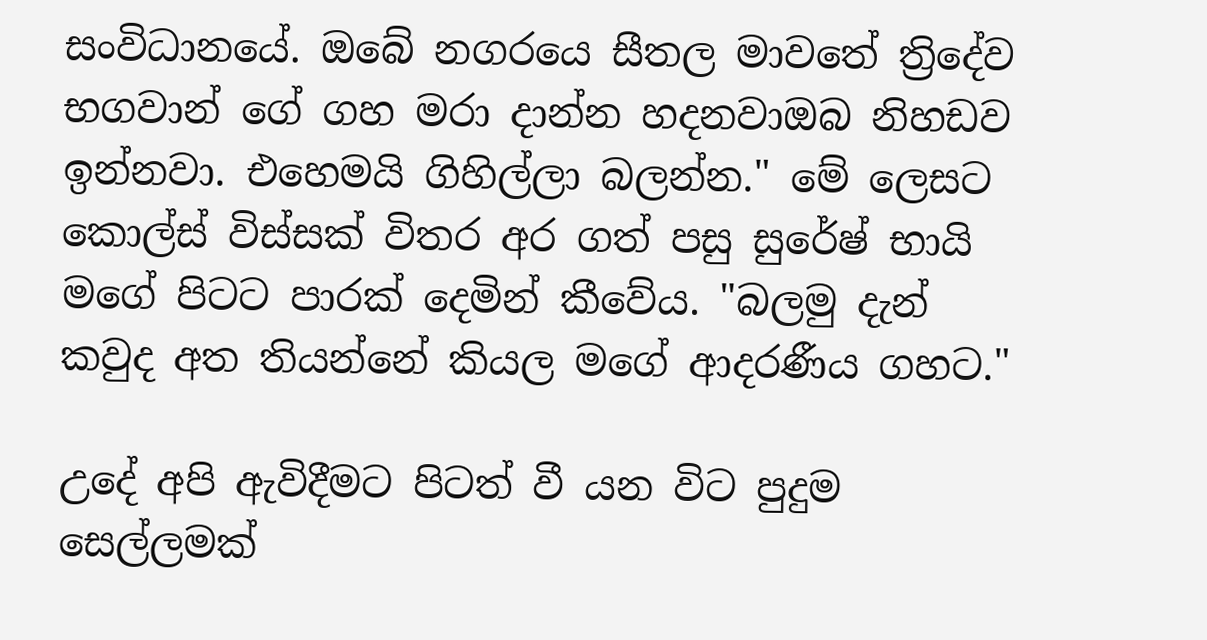සංවිධානයේ. ඔබේ නගරයෙ සීතල මාවතේ ත්‍රිදේව භගවාන් ගේ ගහ මරා දාන්න හදනවාඔබ නිහඩව ඉන්නවා. එහෙමයි ගිහිල්ලා බලන්න." මේ ලෙසට කොල්ස් විස්සක් විතර අර ගත් පසු සුරේෂ් භායි මගේ පිටට පාරක් දෙමින් කීවේය. "බලමු දැන් කවුද අත තියන්නේ කියල මගේ ආදරණීය ගහට."

උදේ අපි ඇවිදීමට පිටත් වී යන විට පුදුම සෙල්ලමක්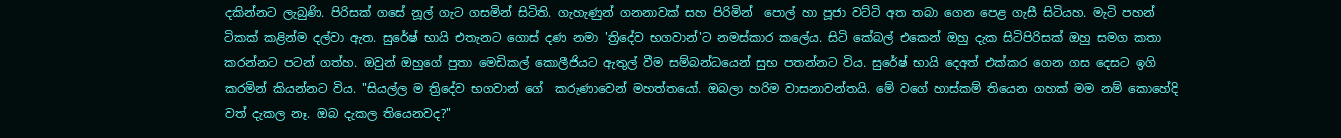දකින්නට ලැබුණි. පිරිසක් ගසේ නූල් ගැට ගසමින් සිටිති. ගැහැණුන් ගනනාවක් සහ පිරිමින්  පොල් හා පූජා වට්ටි අත තබා ගෙන පෙළ ගැසී සිටියහ. මැටි පහන් ටිකක් කළින්ම දල්වා ඇත. සුරේෂ් භායි එතැනට ගොස් දණ නමා 'ත්‍රිදේව භගවාන්'ට නමස්කාර කලේය. සිටි කේබල් එකෙන් ඔහු දැක සිටිපිරිසක් ඔහු සමග කතා කරන්නට පටන් ගත්හ. ඔවුන් ඔහුගේ පුතා මෙඩිකල් කොලීජියට ඇතුල් වීම සම්බන්ධයෙන් සුභ පතන්නට විය. සුරේෂ් භායි දෙඅත් එක්කර ගෙන ගස දෙසට ඉගි කරමින් කියන්නට විය. "සියල්ල ම ත්‍රිදේව භගවාන් ගේ  කරුණාවෙන් මහත්තයෝ. ඔබලා හරිම වාසනාවන්තයි. මේ වගේ හාස්කම් තියෙන ගහක් මම නම් කොහේදි වත් දැකල නෑ. ඔබ දැකල තියෙනවද?"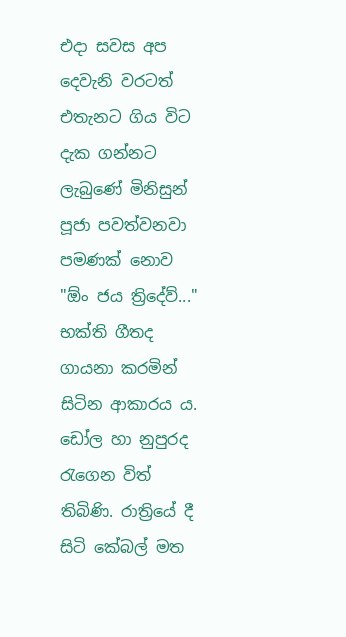එදා සවස අප දෙවැනි වරටත් එතැනට ගිය විට දැක ගන්නට ලැබුණේ මිනිසුන් පූජා පවත්වනවා පමණක් නොව "ඕං ජය ත්‍රිදේව්..." භක්ති ගීතද ගායනා කරමින් සිටින ආකාරය ය. ඩෝල හා නුපුරද රැගෙන විත් තිබිණි. රාත්‍රියේ දී සිටි කේබල් මත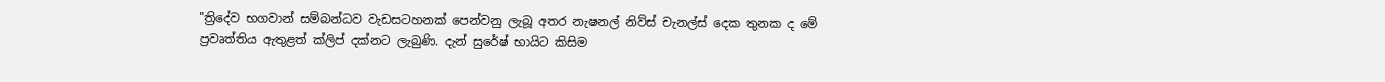"ත්‍රිදේව භගවාන් සම්බන්ධව වැඩසටහනක් පෙන්වනු ලැබූ අතර නැෂනල් නිව්ස් චැනල්ස් දෙක තුනක ද මේ ප්‍රවෘත්තිය ඇතුළත් ක්ලිප් දක්නට ලැබුණි. දැන් සුරේෂ් භායිට කිසිම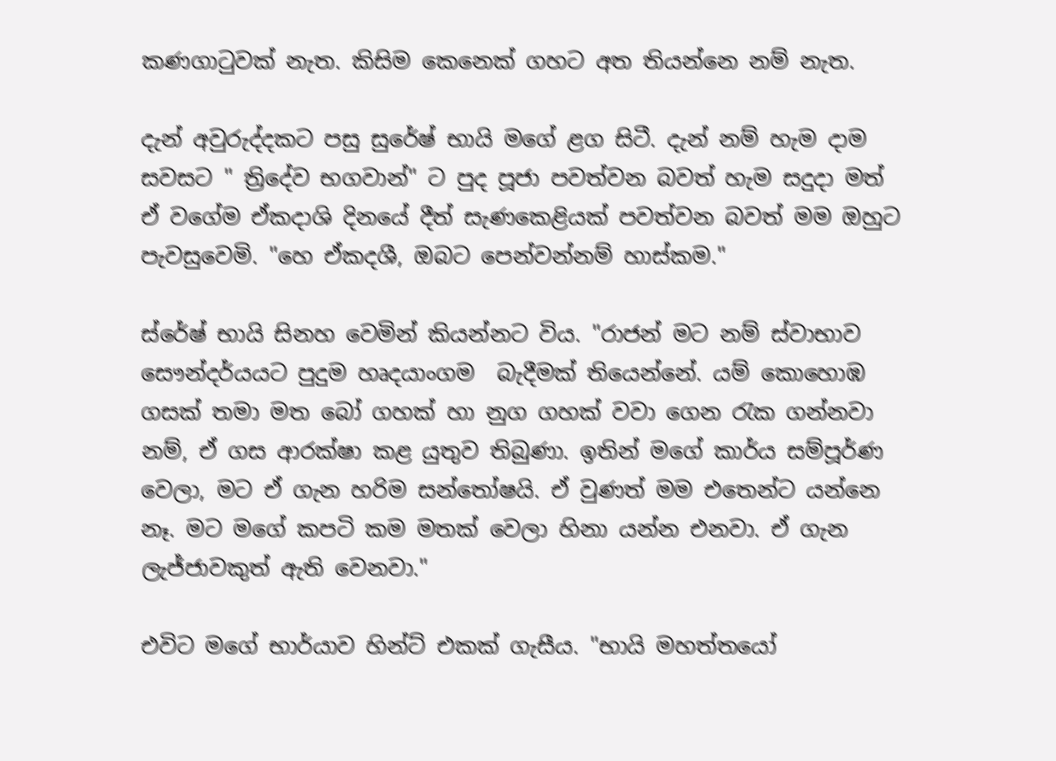කණගාටුවක් නැත. කිසිම කෙනෙක් ගහට අත තියන්නෙ නම් නැත.

දැන් අවුරුද්දකට පසු සුරේෂ් භායි මගේ ළග සිටී. දැන් නම් හැම දාම සවසට " ත්‍රිදේව භගවාන්" ට පුද පූජා පවත්වන බවත් හැම සදුදා මත් ඒ වගේම ඒකදාශි දිනයේ දීත් සැණකෙළියක් පවත්වන බවත් මම ඔහුට පැවසුවෙමි. "හෙ ඒකදශී, ඔබට පෙන්වන්නම් හාස්කම."

ස්රේෂ් භායි සිනහ වෙමින් කියන්නට විය. "රාජන් මට නම් ස්වාභාව සෞන්දර්යයට පුදුම හෘදයාංගම  බැදීමක් තියෙන්නේ. යම් කොහොඹ ගසක් තමා මත බෝ ගහක් හා නුග ගහක් වවා ගෙන රැක ගන්නවා නම්, ඒ ගස ආරක්ෂා කළ යුතුව තිබුණා. ඉතින් මගේ කාර්ය සම්පූර්ණ වෙලා, මට ඒ ගැන හරිම සන්තෝෂයි. ඒ වුණත් මම එතෙන්ට යන්නෙ නෑ. මට මගේ කපටි කම මතක් වෙලා හිනා යන්න එනවා. ඒ ගැන ලැජ්ජාවකුත් ඇති වෙනවා."

එවිට මගේ භාර්යාව හින්ට් එකක් ගැසීය. "භායි මහත්තයෝ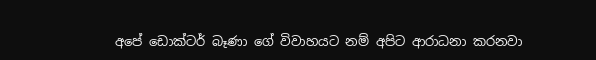අපේ ඩොක්ටර් බෑණා ගේ විවාහයට නම් අපිට ආරාධනා කරනවා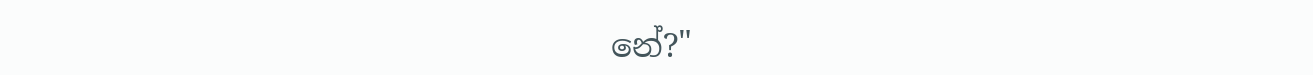නේ?"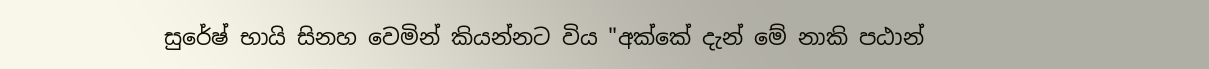සුරේෂ් භායි සිනහ වෙමින් කියන්නට විය "අක්කේ දැන් මේ නාකි පඨාන්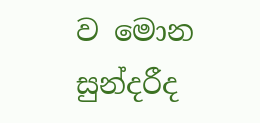ව මොන සුන්දරීද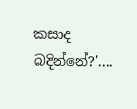කසාද බදින්නේ?'....